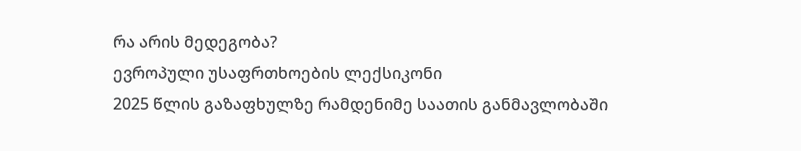რა არის მედეგობა?
ევროპული უსაფრთხოების ლექსიკონი
2025 წლის გაზაფხულზე რამდენიმე საათის განმავლობაში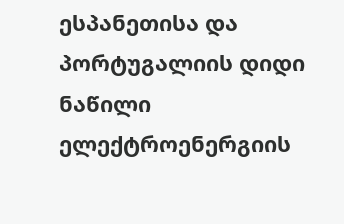ესპანეთისა და პორტუგალიის დიდი ნაწილი ელექტროენერგიის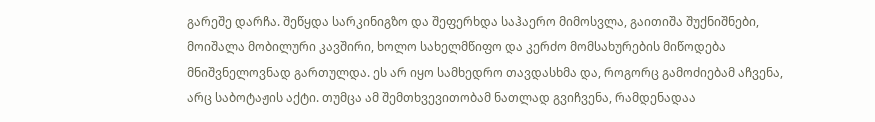გარეშე დარჩა. შეწყდა სარკინიგზო და შეფერხდა საჰაერო მიმოსვლა, გაითიშა შუქნიშნები, მოიშალა მობილური კავშირი, ხოლო სახელმწიფო და კერძო მომსახურების მიწოდება მნიშვნელოვნად გართულდა. ეს არ იყო სამხედრო თავდასხმა და, როგორც გამოძიებამ აჩვენა, არც საბოტაჟის აქტი. თუმცა ამ შემთხვევითობამ ნათლად გვიჩვენა, რამდენადაა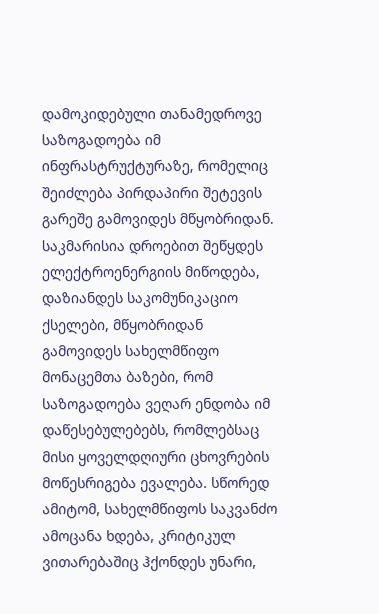დამოკიდებული თანამედროვე საზოგადოება იმ ინფრასტრუქტურაზე, რომელიც შეიძლება პირდაპირი შეტევის გარეშე გამოვიდეს მწყობრიდან.
საკმარისია დროებით შეწყდეს ელექტროენერგიის მიწოდება, დაზიანდეს საკომუნიკაციო ქსელები, მწყობრიდან გამოვიდეს სახელმწიფო მონაცემთა ბაზები, რომ საზოგადოება ვეღარ ენდობა იმ დაწესებულებებს, რომლებსაც მისი ყოველდღიური ცხოვრების მოწესრიგება ევალება. სწორედ ამიტომ, სახელმწიფოს საკვანძო ამოცანა ხდება, კრიტიკულ ვითარებაშიც ჰქონდეს უნარი,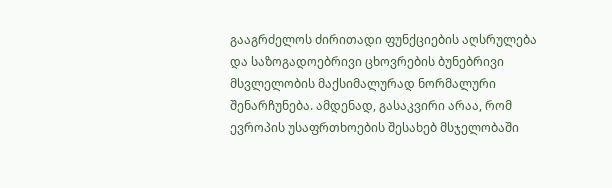გააგრძელოს ძირითადი ფუნქციების აღსრულება და საზოგადოებრივი ცხოვრების ბუნებრივი მსვლელობის მაქსიმალურად ნორმალური შენარჩუნება. ამდენად, გასაკვირი არაა, რომ ევროპის უსაფრთხოების შესახებ მსჯელობაში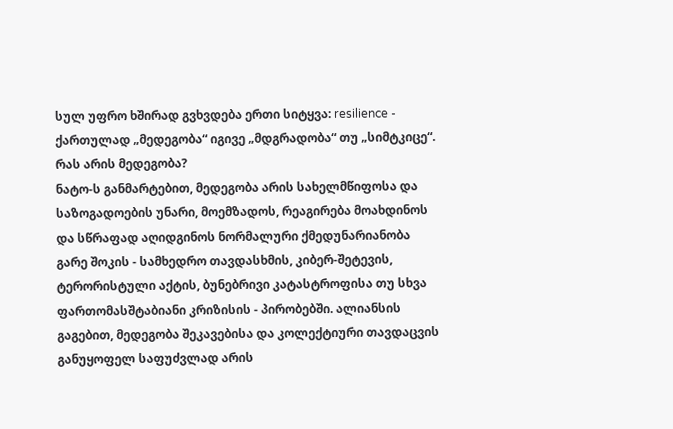სულ უფრო ხშირად გვხვდება ერთი სიტყვა: resilience - ქართულად „მედეგობა“ იგივე „მდგრადობა“ თუ „სიმტკიცე“.
რას არის მედეგობა?
ნატო-ს განმარტებით, მედეგობა არის სახელმწიფოსა და საზოგადოების უნარი, მოემზადოს, რეაგირება მოახდინოს და სწრაფად აღიდგინოს ნორმალური ქმედუნარიანობა გარე შოკის - სამხედრო თავდასხმის, კიბერ-შეტევის, ტერორისტული აქტის, ბუნებრივი კატასტროფისა თუ სხვა ფართომასშტაბიანი კრიზისის - პირობებში. ალიანსის გაგებით, მედეგობა შეკავებისა და კოლექტიური თავდაცვის განუყოფელ საფუძვლად არის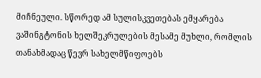მიჩნეული. სწორედ ამ სულისკვეთებას ემყარება ვაშინგტონის ხელშეკრულების მესამე მუხლი, რომლის თანახმადაც წევრ სახელმწიფოებს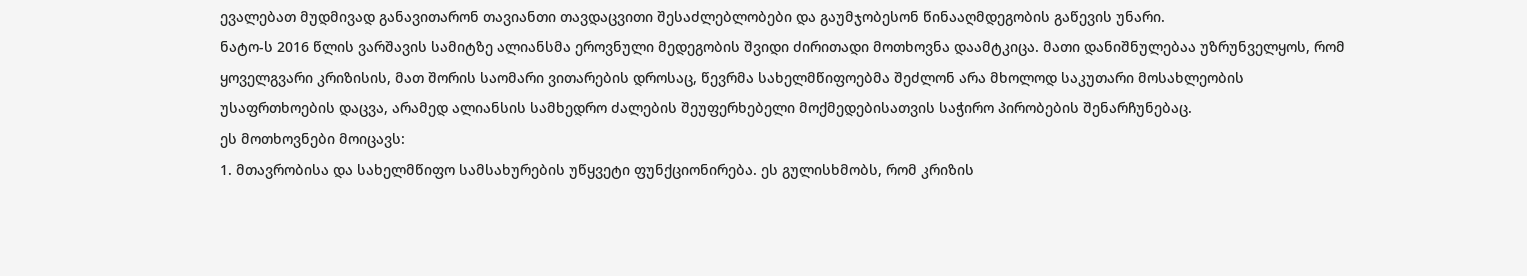ევალებათ მუდმივად განავითარონ თავიანთი თავდაცვითი შესაძლებლობები და გაუმჯობესონ წინააღმდეგობის გაწევის უნარი.
ნატო-ს 2016 წლის ვარშავის სამიტზე ალიანსმა ეროვნული მედეგობის შვიდი ძირითადი მოთხოვნა დაამტკიცა. მათი დანიშნულებაა უზრუნველყოს, რომ ყოველგვარი კრიზისის, მათ შორის საომარი ვითარების დროსაც, წევრმა სახელმწიფოებმა შეძლონ არა მხოლოდ საკუთარი მოსახლეობის უსაფრთხოების დაცვა, არამედ ალიანსის სამხედრო ძალების შეუფერხებელი მოქმედებისათვის საჭირო პირობების შენარჩუნებაც.
ეს მოთხოვნები მოიცავს:
1. მთავრობისა და სახელმწიფო სამსახურების უწყვეტი ფუნქციონირება. ეს გულისხმობს, რომ კრიზის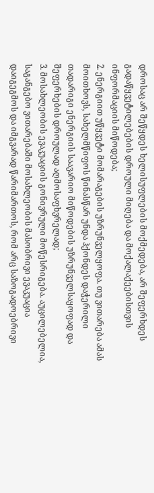დროსაც არ შეწყდეს ხელისუფლების მოქმედება, არ შეფერხდეს გადაწყვეტილებების დროული მიღება და მოქალაქეებისთვის ინფორმაციის მიწოდება;
2. ენერგიით უწყვეტი მომარაგების უზრუნველყოფა. თუ ვითარება ამას მოითხოვს, სახელმწიფოს წინასწარ უნდა ჰქონდეს დაჭერილი თადარიგი ენერგიის საავარიო მიწოდების უზრუნველსაყოფად და შეფერხების დროულად აღმოსაფხვრელად;
3. მოსახლეობის ევაკუაციის გონივრული მოწესრიგება. აუცილებელია, საგანგებო ვითარებაში მოსახლეობის მასობრივი ევაკუაცია დაიგეგმოს და იმგვარად წარიმართოს, რომ არც საზოგადოებრივი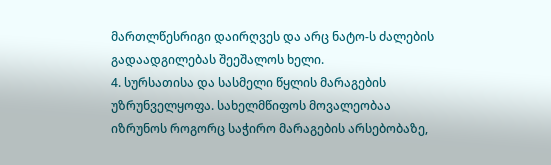მართლწესრიგი დაირღვეს და არც ნატო-ს ძალების გადაადგილებას შეეშალოს ხელი.
4. სურსათისა და სასმელი წყლის მარაგების უზრუნველყოფა. სახელმწიფოს მოვალეობაა იზრუნოს როგორც საჭირო მარაგების არსებობაზე,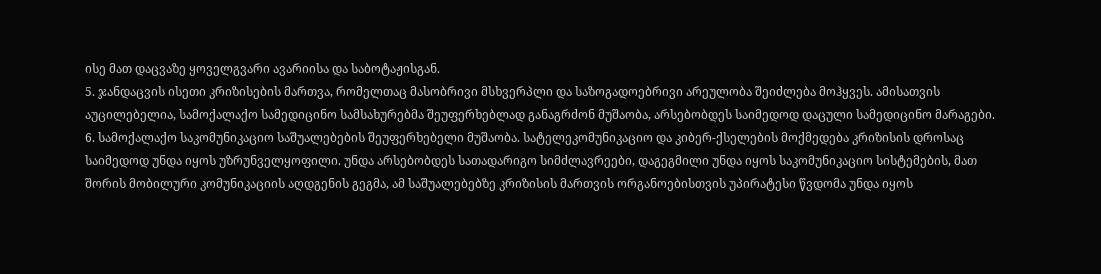ისე მათ დაცვაზე ყოველგვარი ავარიისა და საბოტაჟისგან.
5. ჯანდაცვის ისეთი კრიზისების მართვა, რომელთაც მასობრივი მსხვერპლი და საზოგადოებრივი არეულობა შეიძლება მოჰყვეს. ამისათვის აუცილებელია, სამოქალაქო სამედიცინო სამსახურებმა შეუფერხებლად განაგრძონ მუშაობა, არსებობდეს საიმედოდ დაცული სამედიცინო მარაგები.
6. სამოქალაქო საკომუნიკაციო საშუალებების შეუფერხებელი მუშაობა. სატელეკომუნიკაციო და კიბერ-ქსელების მოქმედება კრიზისის დროსაც საიმედოდ უნდა იყოს უზრუნველყოფილი. უნდა არსებობდეს სათადარიგო სიმძლავრეები, დაგეგმილი უნდა იყოს საკომუნიკაციო სისტემების, მათ შორის მობილური კომუნიკაციის აღდგენის გეგმა, ამ საშუალებებზე კრიზისის მართვის ორგანოებისთვის უპირატესი წვდომა უნდა იყოს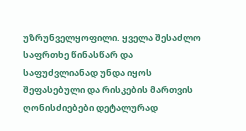უზრუნველყოფილი. ყველა შესაძლო საფრთხე წინასწარ და საფუძვლიანად უნდა იყოს შეფასებული და რისკების მართვის ღონისძიებები დეტალურად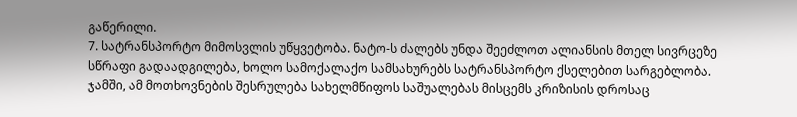გაწერილი.
7. სატრანსპორტო მიმოსვლის უწყვეტობა. ნატო-ს ძალებს უნდა შეეძლოთ ალიანსის მთელ სივრცეზე სწრაფი გადაადგილება, ხოლო სამოქალაქო სამსახურებს სატრანსპორტო ქსელებით სარგებლობა.
ჯამში, ამ მოთხოვნების შესრულება სახელმწიფოს საშუალებას მისცემს კრიზისის დროსაც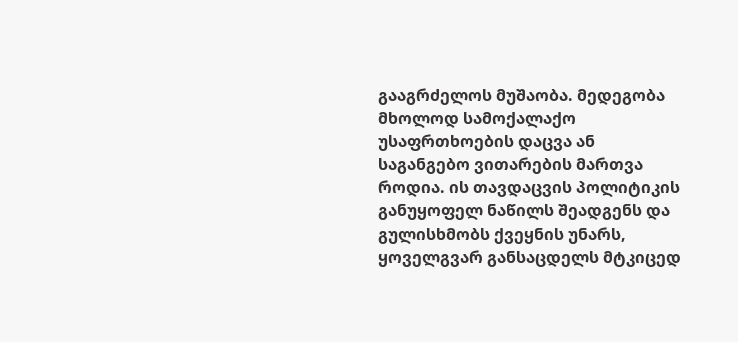გააგრძელოს მუშაობა. მედეგობა მხოლოდ სამოქალაქო უსაფრთხოების დაცვა ან საგანგებო ვითარების მართვა როდია. ის თავდაცვის პოლიტიკის განუყოფელ ნაწილს შეადგენს და გულისხმობს ქვეყნის უნარს, ყოველგვარ განსაცდელს მტკიცედ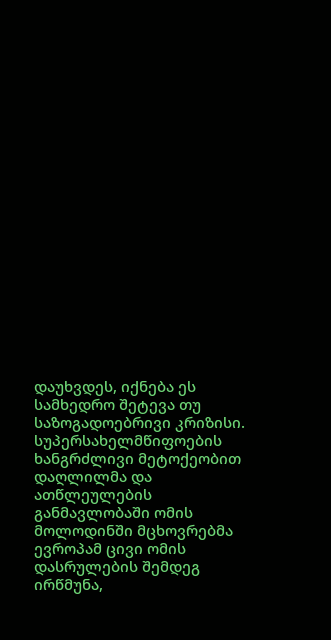დაუხვდეს, იქნება ეს სამხედრო შეტევა თუ საზოგადოებრივი კრიზისი.
სუპერსახელმწიფოების ხანგრძლივი მეტოქეობით დაღლილმა და ათწლეულების განმავლობაში ომის მოლოდინში მცხოვრებმა ევროპამ ცივი ომის დასრულების შემდეგ ირწმუნა,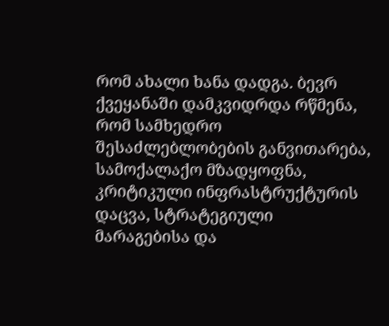რომ ახალი ხანა დადგა. ბევრ ქვეყანაში დამკვიდრდა რწმენა, რომ სამხედრო შესაძლებლობების განვითარება, სამოქალაქო მზადყოფნა, კრიტიკული ინფრასტრუქტურის დაცვა, სტრატეგიული მარაგებისა და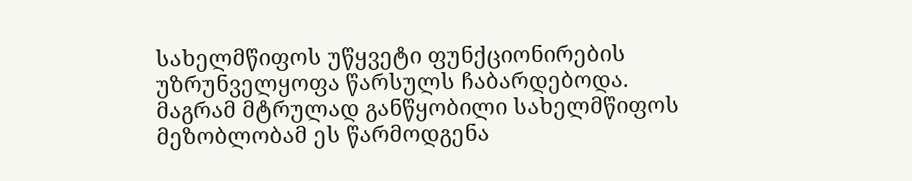სახელმწიფოს უწყვეტი ფუნქციონირების უზრუნველყოფა წარსულს ჩაბარდებოდა. მაგრამ მტრულად განწყობილი სახელმწიფოს მეზობლობამ ეს წარმოდგენა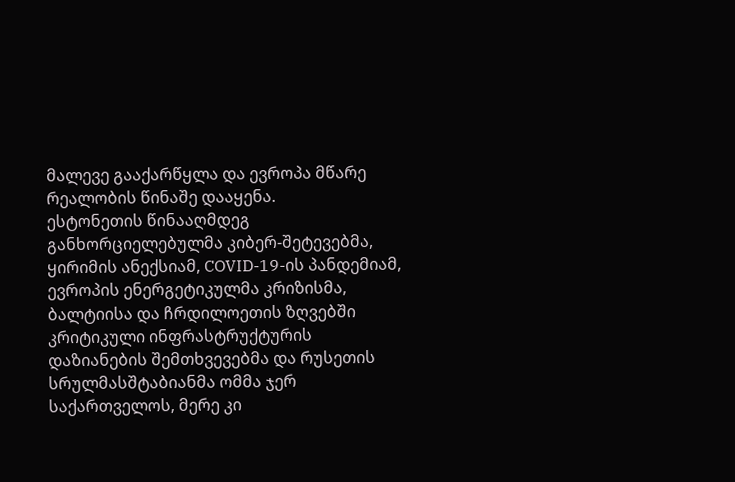მალევე გააქარწყლა და ევროპა მწარე რეალობის წინაშე დააყენა.
ესტონეთის წინააღმდეგ განხორციელებულმა კიბერ-შეტევებმა, ყირიმის ანექსიამ, COVID-19-ის პანდემიამ, ევროპის ენერგეტიკულმა კრიზისმა, ბალტიისა და ჩრდილოეთის ზღვებში კრიტიკული ინფრასტრუქტურის დაზიანების შემთხვევებმა და რუსეთის სრულმასშტაბიანმა ომმა ჯერ საქართველოს, მერე კი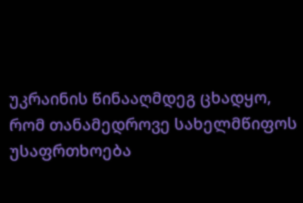უკრაინის წინააღმდეგ ცხადყო, რომ თანამედროვე სახელმწიფოს უსაფრთხოება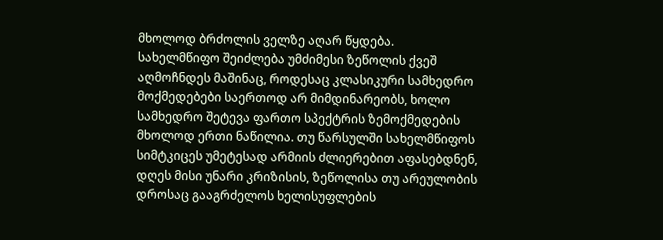მხოლოდ ბრძოლის ველზე აღარ წყდება.
სახელმწიფო შეიძლება უმძიმესი ზეწოლის ქვეშ აღმოჩნდეს მაშინაც, როდესაც კლასიკური სამხედრო მოქმედებები საერთოდ არ მიმდინარეობს, ხოლო სამხედრო შეტევა ფართო სპექტრის ზემოქმედების მხოლოდ ერთი ნაწილია. თუ წარსულში სახელმწიფოს სიმტკიცეს უმეტესად არმიის ძლიერებით აფასებდნენ, დღეს მისი უნარი კრიზისის, ზეწოლისა თუ არეულობის დროსაც გააგრძელოს ხელისუფლების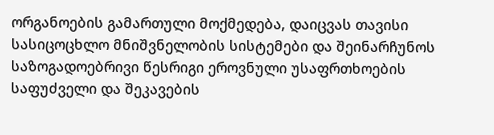ორგანოების გამართული მოქმედება, დაიცვას თავისი სასიცოცხლო მნიშვნელობის სისტემები და შეინარჩუნოს საზოგადოებრივი წესრიგი ეროვნული უსაფრთხოების საფუძველი და შეკავების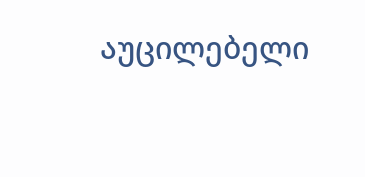აუცილებელი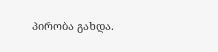პირობა გახდა.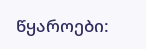წყაროები: